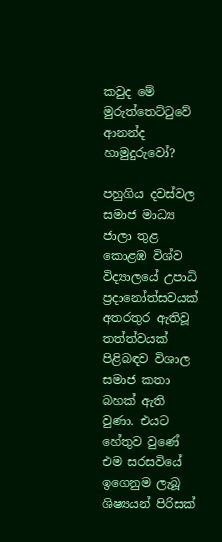කවුද මේ මුරුත්තෙට්ටුවේ ආනන්ද හාමුදුරුවෝ?

පහුගිය දවස්වල සමාජ මාධ්‍ය ජාලා තුළ කොළඹ විශ්ව විද්‍යාලයේ උපාධි ප්‍රදානෝත්සවයක් අතරතුර ඇතිවූ තත්ත්වයක් පිළිබඳව විශාල සමාජ කතා බහක් ඇති වුණා. එයට හේතුව වුණේ එම සරසවියේ ඉගෙනුම ලැබූ ශිෂ්‍යයන් පිරිසක්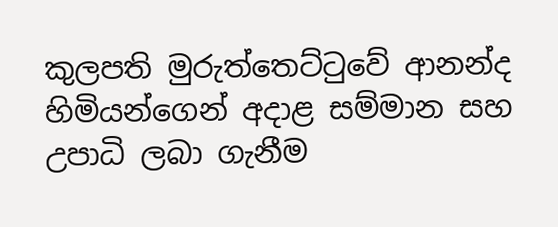කුලපති මුරුත්තෙට්ටුවේ ආනන්ද හිමියන්ගෙන් අදාළ සම්මාන සහ උපාධි ලබා ගැනීම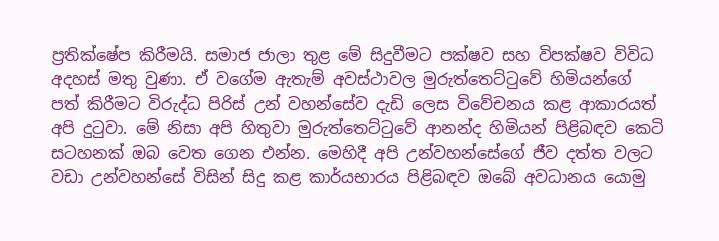ප්‍රතික්ෂේප කිරීමයි. සමාජ ජාලා තුළ මේ සිදුවීමට පක්ෂව සහ විපක්ෂව විවිධ අදහස් මතු වුණා. ඒ වගේම ඇතැම් අවස්ථාවල මුරුත්තෙට්ටුවේ හිමියන්ගේ පත් කිරීමට විරුද්ධ පිරිස් උන් වහන්සේව දැඩි ලෙස විවේචනය කළ ආකාරයත් අපි දුටුවා. මේ නිසා අපි හිතුවා මුරුත්තෙට්ටුවේ ආනන්ද හිමියන් පිළිබඳව කෙටි සටහනක් ඔබ වෙත ගෙන එන්න. මෙහිදී අපි උන්වහන්සේගේ ජීව දත්ත වලට වඩා උන්වහන්සේ විසින් සිදු කළ කාර්යභාරය පිළිබඳව ඔබේ අවධානය යොමු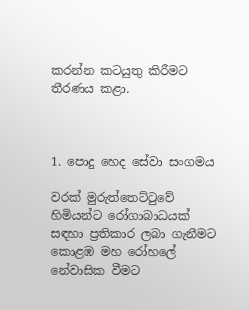කරන්න කටයුතු කිරීමට තීරණය කළා.



1. පොදු හෙද සේවා සංගමය

වරක් මුරුත්තෙට්ටුවේ හිමියන්ට රෝගාබාධයක් සඳහා ප්‍රතිකාර ලබා ගැනීමට කොළඹ මහ රෝහලේ නේවාසික වීමට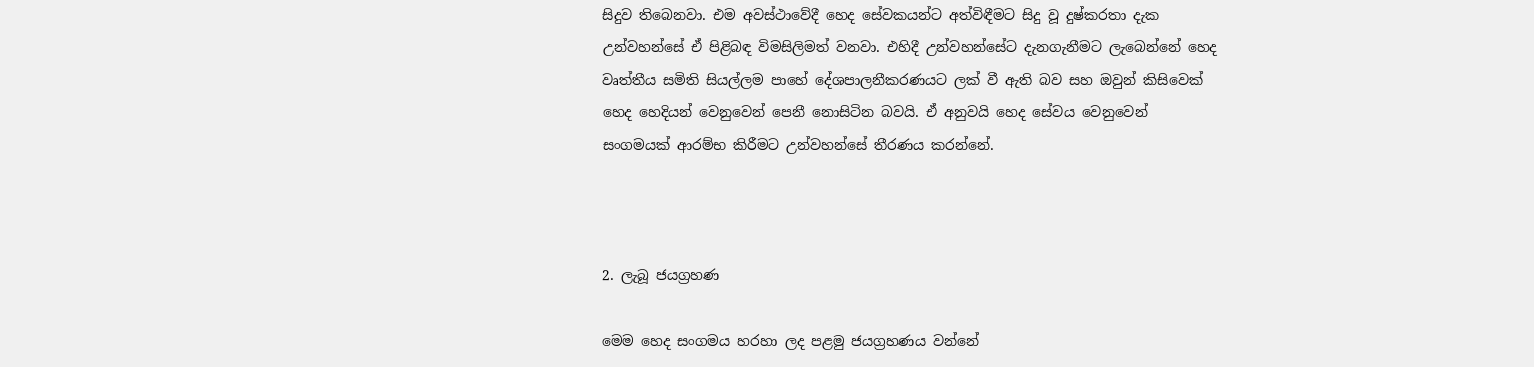සිදුව තිබෙනවා. එම අවස්ථාවේදී හෙද සේවකයන්ට අත්විඳීමට සිදු වූ දුෂ්කරතා දැක උන්වහන්සේ ඒ පිළිබඳ විමසිලිමත් වනවා. එහිදී උන්වහන්සේට දැනගැනීමට ලැබෙන්නේ හෙද වෘත්තීය සමිති සියල්ලම පාහේ දේශපාලනීකරණයට ලක් වී ඇති බව සහ ඔවුන් කිසිවෙක් හෙද හෙදියන් වෙනුවෙන් පෙනී නොසිටින බවයි. ඒ අනුවයි හෙද සේවය වෙනුවෙන් සංගමයක් ආරම්භ කිරීමට උන්වහන්සේ තීරණය කරන්නේ.



2. ලැබූ ජයග්‍රහණ

මෙම හෙද සංගමය හරහා ලද පළමු ජයග්‍රහණය වන්නේ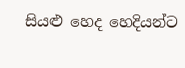සියළු හෙද හෙදියන්ට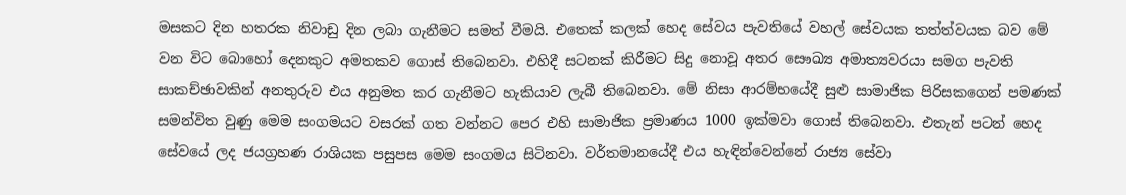මසකට දින හතරක නිවාඩු දින ලබා ගැනීමට සමත් වීමයි. එතෙක් කලක් හෙද සේවය පැවතියේ වහල් සේවයක තත්ත්වයක බව මේ වන විට බොහෝ දෙනකුට අමතකව ගොස් තිබෙනවා. එහිදී සටනක් කිරීමට සිදු නොවූ අතර සෞඛ්‍ය අමාත්‍යවරයා සමග පැවති සාකච්ඡාවකින් අනතුරුව එය අනුමත කර ගැනීමට හැකියාව ලැබී තිබෙනවා. මේ නිසා ආරම්භයේදී සුළු සාමාජික පිරිසකගෙන් පමණක් සමන්විත වුණු මෙම සංගමයට වසරක් ගත වන්නට පෙර එහි සාමාජික ප්‍රමාණය 1000 ඉක්මවා ගොස් තිබෙනවා. එතැන් පටන් හෙද සේවයේ ලද ජයග්‍රහණ රාශියක පසුපස මෙම සංගමය සිටිනවා. වර්තමානයේදී එය හැඳින්වෙන්නේ රාජ්‍ය සේවා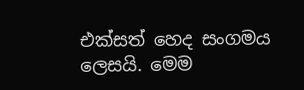එක්සත් හෙද සංගමය ලෙසයි. මෙම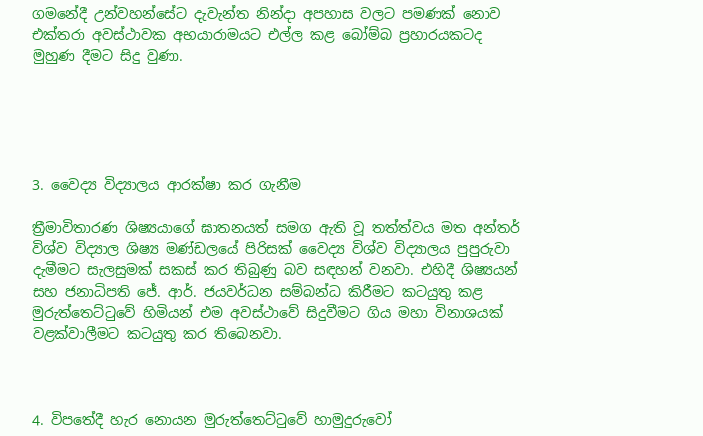ගමනේදී උන්වහන්සේට දැවැන්ත නින්දා අපහාස වලට පමණක් නොව එක්තරා අවස්ථාවක අභයාරාමයට එල්ල කළ බෝම්බ ප්‍රහාරයකටද මුහුණ දීමට සිදු වුණා.





3. වෛද්‍ය විද්‍යාලය ආරක්ෂා කර ගැනීම

ත්‍රීමාවිතාරණ ශිෂ්‍යයාගේ ඝාතනයත් සමග ඇති වූ තත්ත්වය මත අන්තර් විශ්ව විද්‍යාල ශිෂ්‍ය මණ්ඩලයේ පිරිසක් වෛද්‍ය විශ්ව විද්‍යාලය පුපුරුවා දැමීමට සැලසුමක් සකස් කර තිබුණු බව සඳහන් වනවා. එහිදී ශිෂ්‍යයන් සහ ජනාධිපති ජේ. ආර්. ජයවර්ධන සම්බන්ධ කිරීමට කටයුතු කළ මුරුත්තෙට්ටුවේ හිමියන් එම අවස්ථාවේ සිදුවීමට ගිය මහා විනාශයක් වළක්වාලීමට කටයුතු කර තිබෙනවා.



4. විපතේදී හැර නොයන මුරුත්තෙට්ටුවේ හාමුදුරුවෝ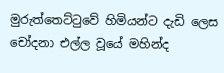මුරුත්තෙට්ටුවේ හිමියන්ට දැඩි ලෙස චෝදනා එල්ල වූයේ මහින්ද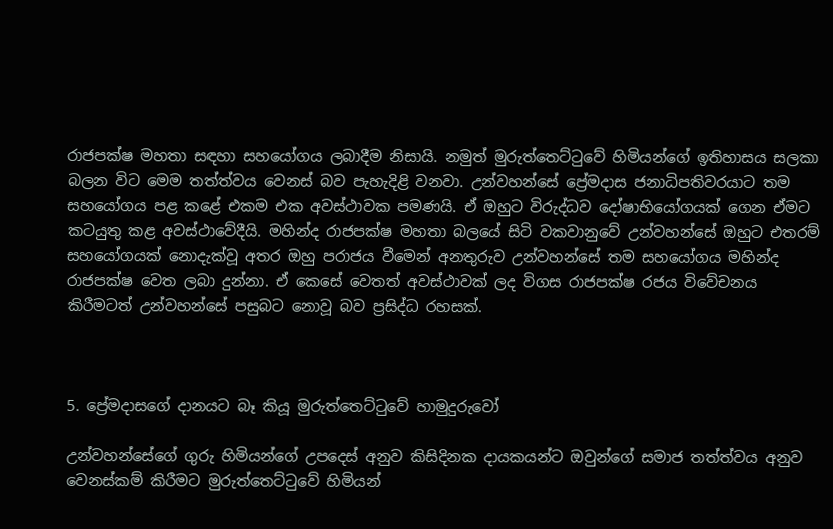රාජපක්ෂ මහතා සඳහා සහයෝගය ලබාදීම නිසායි. නමුත් මුරුත්තෙට්ටුවේ හිමියන්ගේ ඉතිහාසය සලකා බලන විට මෙම තත්ත්වය වෙනස් බව පැහැදිළි වනවා. උන්වහන්සේ ප්‍රේමදාස ජනාධිපතිවරයාට තම සහයෝගය පළ කළේ එකම එක අවස්ථාවක පමණයි. ඒ ඔහුට විරුද්ධව දෝෂාභියෝගයක් ගෙන ඒමට කටයුතු කළ අවස්ථාවේදීයි. මහින්ද රාජපක්ෂ මහතා බලයේ සිටි වකවානුවේ උන්වහන්සේ ඔහුට එතරම් සහයෝගයක් නොදැක්වූ අතර ඔහු පරාජය වීමෙන් අනතුරුව උන්වහන්සේ තම සහයෝගය මහින්ද රාජපක්ෂ වෙත ලබා දුන්නා. ඒ කෙසේ වෙතත් අවස්ථාවක් ලද විගස රාජපක්ෂ රජය විවේචනය කිරීමටත් උන්වහන්සේ පසුබට නොවූ බව ප්‍රසිද්ධ රහසක්.



5. ප්‍රේමදාසගේ දානයට බෑ කියූ මුරුත්තෙට්ටුවේ හාමුදුරුවෝ

උන්වහන්සේගේ ගුරු හිමියන්ගේ උපදෙස් අනුව කිසිදිනක දායකයන්ට ඔවුන්ගේ සමාජ තත්ත්වය අනුව වෙනස්කම් කිරීමට මුරුත්තෙට්ටුවේ හිමියන්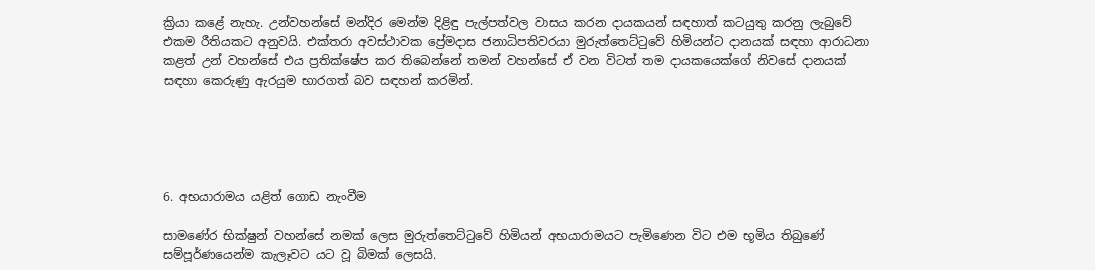ක්‍රියා කළේ නැහැ. උන්වහන්සේ මන්දිර මෙන්ම දිළිඳු පැල්පත්වල වාසය කරන දායකයන් සඳහාත් කටයුතු කරනු ලැබුවේ එකම රීතියකට අනුවයි. එක්තරා අවස්ථාවක ප්‍රේමදාස ජනාධිපතිවරයා මුරුත්තෙට්ටුවේ හිමියන්ට දානයක් සඳහා ආරාධනා කළත් උන් වහන්සේ එය ප්‍රතික්ෂේප කර තිබෙන්නේ තමන් වහන්සේ ඒ වන විටත් තම දායකයෙක්ගේ නිවසේ දානයක් සඳහා කෙරුණු ඇරයුම භාරගත් බව සඳහන් කරමින්.





6. අභයාරාමය යළිත් ගොඩ නැංවීම

සාමණේර භික්ෂුන් වහන්සේ නමක් ලෙස මුරුත්තෙට්ටුවේ හිමියන් අභයාරාමයට පැමිණෙන විට එම භූමිය තිබුණේ සම්පූර්ණයෙන්ම කැලෑවට යට වූ බිමක් ලෙසයි.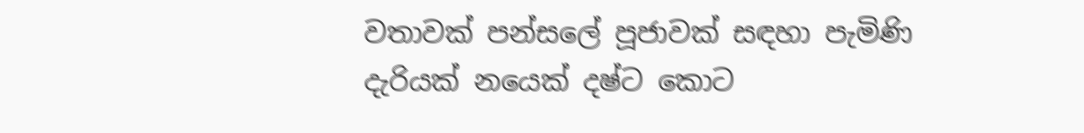වතාවක් පන්සලේ පූජාවක් සඳහා පැමිණි දැරියක් නයෙක් දෂ්ට කොට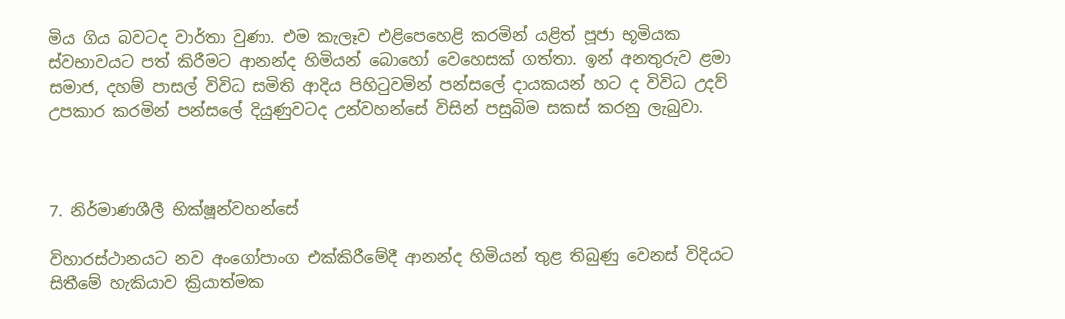මිය ගිය බවටද වාර්තා වුණා. එම කැලෑව එළිපෙහෙළි කරමින් යළිත් පූජා භූමියක ස්වභාවයට පත් කිරීමට ආනන්ද හිමියන් බොහෝ වෙහෙසක් ගත්තා. ඉන් අනතුරුව ළමා සමාජ, දහම් පාසල් විවිධ සමිති ආදිය පිහිටුවමින් පන්සලේ දායකයන් හට ද විවිධ උදව් උපකාර කරමින් පන්සලේ දියුණුවටද උන්වහන්සේ විසින් පසුබිම සකස් කරනු ලැබුවා.



7. නිර්මාණශීලී භික්ෂූන්වහන්සේ

විහාරස්ථානයට නව අංගෝපාංග එක්කිරීමේදී ආනන්ද හිමියන් තුළ තිබුණු වෙනස් විදියට සිතීමේ හැකියාව ක්‍රියාත්මක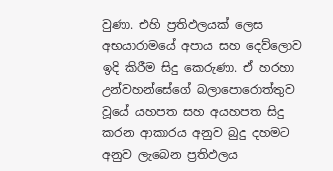වුණා. එහි ප්‍රතිඵලයක් ලෙස අභයාරාමයේ අපාය සහ දෙව්ලොව ඉදි කිරීම සිදු කෙරුණා. ඒ හරහා උන්වහන්සේගේ බලාපොරොත්තුව වූයේ යහපත සහ අයහපත සිදු කරන ආකාරය අනුව බුදු දහමට අනුව ලැබෙන ප්‍රතිඵලය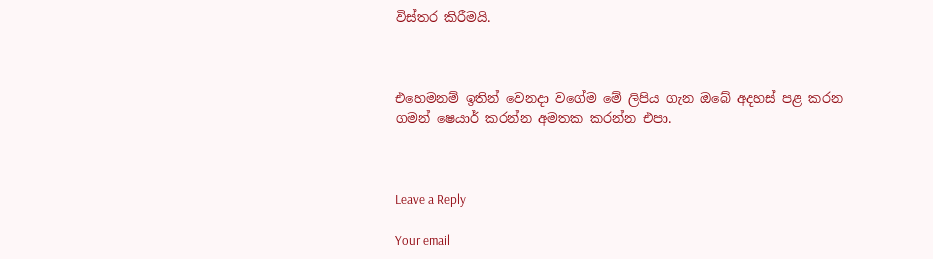විස්තර කිරීමයි.



එහෙමනම් ඉතින් වෙනදා වගේම මේ ලිපිය ගැන ඔබේ අදහස් පළ කරන ගමන් ෂෙයාර් කරන්න අමතක කරන්න එපා.



Leave a Reply

Your email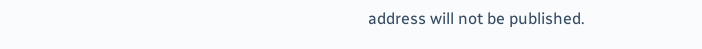address will not be published.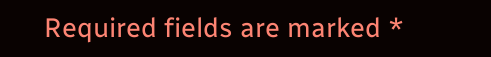Required fields are marked *